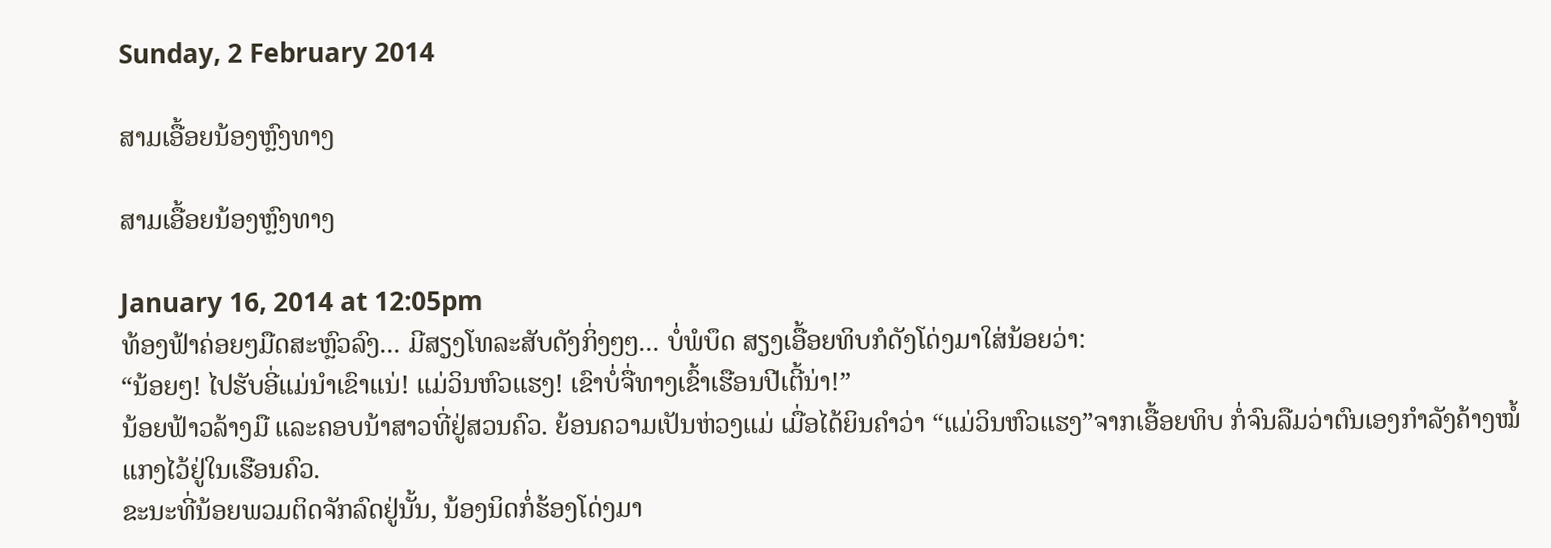Sunday, 2 February 2014

ສາມເອື້ອຍນ້ອງຫຼົງທາງ

ສາມເອື້ອຍນ້ອງຫຼົງທາງ

January 16, 2014 at 12:05pm
ທ້ອງຟ້າຄ່ອຍໆມືດສະຫຼົວລົງ... ມີສຽງໂທລະສັບດັງກິ່ງໆໆ... ບໍ່ພໍບຶດ ສຽງເອື້ອຍທິບກໍດັງໂດ່ງມາໃສ່ນ້ອຍວ່າ:
“ນ້ອຍໆ! ໄປຮັບອີ່ແມ່ນໍາເຂົາແນ່! ແມ່ວິນຫົວແຮງ! ເຂົາບໍ່ຈື່ທາງເຂົ້າເຮືອນປີເຕີ້ນ່າ!”
ນ້ອຍຟ້າວລ້າງມື ແລະຄອບນ້າສາວທີ່ຢູ່ສວນຄົວ. ຍ້ອນຄວາມເປັນຫ່ວງແມ່ ເມື່ອໄດ້ຍິນຄໍາວ່າ “ແມ່ວິນຫົວແຮງ”ຈາກເອື້ອຍທິບ ກໍ່ຈົນລືມວ່າຕົນເອງກໍາລັງຄ້າງໝໍ້ແກງໄວ້ຢູ່ໃນເຮືອນຄົວ.
ຂະນະທີ່ນ້ອຍພວມຕິດຈັກລົດຢູ່ນັ້ນ, ນ້ອງນິດກໍ່ຮ້ອງໂດ່ງມາ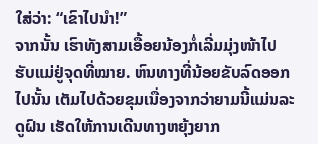ໃສ່ວ່າ: “ເຂົາໄປນໍາ!”
ຈາກນັ້ນ ເຮົາທັງສາມເອື້ອຍນ້ອງກໍ່ເລີ່ມມຸ່ງໜ້າໄປຮັບແມ່ຢູ່ຈຸດທີ່ໝາຍ. ຫົນທາງທີ່ນ້ອຍຂັບລົດອອກໄປນັ້ນ ເຕັມໄປດ້ວຍຂຸມເນື່ອງຈາກວ່າຍາມນີ້ແມ່ນລະດູຝົນ ເຮັດໃຫ້ການເດີນທາງຫຍຸ້ງຍາກ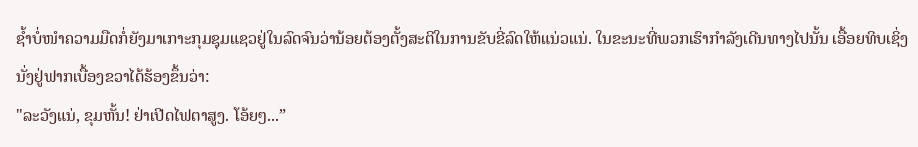ຊໍ້າບໍ່ໜໍາຄວາມມືດກໍ່ຍັງມາເກາະກຸມຊຸມແຊວຢູ່ໃນລົດຈົນວ່ານ້ອຍຕ້ອງຕັ້ງສະຕິໃນການຂັບຂີ່ລົດໃຫ້ແນ່ວແນ່. ໃນຂະນະທີ່ພວກເຮົາກໍາລັງເດີນທາງໄປນັ້ນ ເອື້ອຍທິບເຊິ່ງນັ່ງຢູ່ຟາກເບື້ອງຂວາໄດ້ຮ້ອງຂຶ້ນວ່າ:
"ລະວັງແນ່, ຂຸມຫັ້ນ! ຢ່າເປີດໄຟຕາສູງ. ໂອ້ຍໆ...”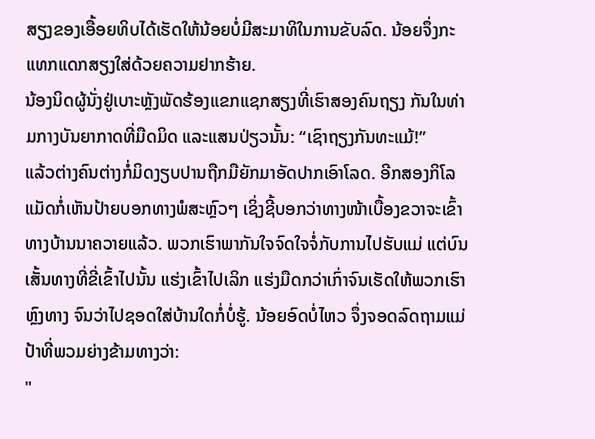ສຽງຂອງເອື້ອຍທິບໄດ້ເຮັດໃຫ້ນ້ອຍບໍ່ມີສະມາທິໃນການຂັບລົດ. ນ້ອຍຈຶ່ງກະແທກແດກສຽງໃສ່ດ້ວຍຄວາມຢາກຮ້າຍ.
ນ້ອງນິດຜູ້ນັ່ງຢູ່ເບາະຫຼັງພັດຮ້ອງແຂກແຊກສຽງທີ່ເຮົາສອງຄົນຖຽງ ກັນໃນທ່າມກາງບັນຍາກາດທີ່ມືດມິດ ແລະແສນປ່ຽວນັ້ນ: “ເຊົາຖຽງກັນທະແມ້!”
ແລ້ວຕ່າງຄົນຕ່າງກໍ່ມິດງຽບປານຖືກມືຍັກມາອັດປາກເອົາໂລດ. ອີກສອງກິໂລແມັດກໍ່ເຫັນປ້າຍບອກທາງພໍສະຫຼົວໆ ເຊິ່ງຊີ້ບອກວ່າທາງໜ້າເບື້ອງຂວາຈະເຂົ້າທາງບ້ານນາຄວາຍແລ້ວ. ພວກເຮົາພາກັນໃຈຈົດໃຈຈໍ່ກັບການໄປຮັບແມ່ ແຕ່ບົນເສັ້ນທາງທີ່ຂີ່ເຂົ້າໄປນັ້ນ ແຮ່ງເຂົ້າໄປເລິກ ແຮ່ງມືດກວ່າເກົ່າຈົນເຮັດໃຫ້ພວກເຮົາຫຼົງທາງ ຈົນວ່າໄປຊອດໃສ່ບ້ານໃດກໍ່ບໍ່ຮູ້. ນ້ອຍອົດບໍ່ໄຫວ ຈຶ່ງຈອດລົດຖາມແມ່ປ້າທີ່ພວມຍ່າງຂ້າມທາງວ່າ:
"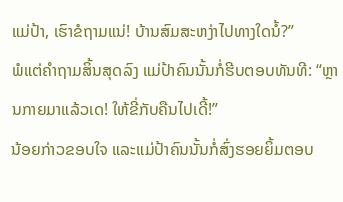ແມ່ປ້າ, ເຮົາຂໍຖາມແນ່! ບ້ານສົມສະຫງ່າໄປທາງໃດນໍ້?”
ພໍແຕ່ຄໍາຖາມສິ້ນສຸດລົງ ແມ່ປ້າຄົນນັ້ນກໍ່ຮີບຕອບທັນທີ: “ຫຼານກາຍມາແລ້ວເດ! ໃຫ້ຂີ່ກັບຄືນໄປເດີ້!”
ນ້ອຍກ່າວຂອບໃຈ ແລະແມ່ປ້າຄົນນັ້ນກໍ່ສົ່ງຮອຍຍິ້ມຕອບ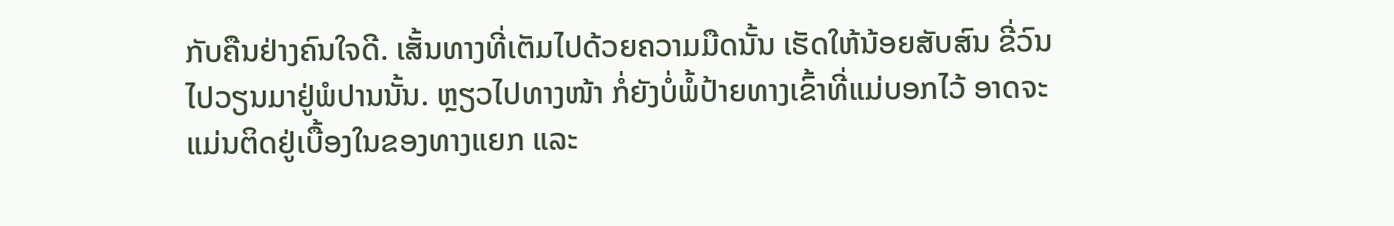ກັບຄືນຢ່າງຄົນໃຈດີ. ເສັ້ນທາງທີ່ເຕັມໄປດ້ວຍຄວາມມືດນັ້ນ ເຮັດໃຫ້ນ້ອຍສັບສົນ ຂີ່ວົນໄປວຽນມາຢູ່ພໍປານນັ້ນ. ຫຼຽວໄປທາງໜ້າ ກໍ່ຍັງບໍ່ພໍ້ປ້າຍທາງເຂົ້າທີ່ແມ່ບອກໄວ້ ອາດຈະແມ່ນຕິດຢູ່ເບື້ອງໃນຂອງທາງແຍກ ແລະ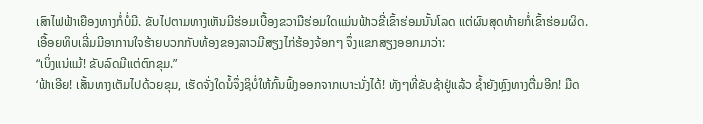ເສົາໄຟຟ້າເຍືອງທາງກໍ່ບໍ່ມີ. ຂັບໄປຕາມທາງເຫັນມີຮ່ອມເບື້ອງຂວາມືຮ່ອມໃດແມ່ນຟ້າວຂີ່ເຂົ້າຮ່ອມນັ້ນໂລດ ແຕ່ຜົນສຸດທ້າຍກໍ່ເຂົ້າຮ່ອມຜິດ.
ເອື້ອຍທິບເລີ່ມມີອາການໃຈຮ້າຍບວກກັບທ້ອງຂອງລາວມີສຽງໄກ່ຮ້ອງຈ້ອກໆ ຈຶ່ງແຂກສຽງອອກມາວ່າ:
“ເບິ່ງແນ່ແມ້! ຂັບລົດມີແຕ່ຕົກຂຸມ.”
‘ຟ້າເອີຍ! ເສັ້ນທາງເຕັມໄປດ້ວຍຂຸມ, ເຮັດຈັ່ງໃດນໍ້ຈຶ່ງຊິບໍ່ໃຫ້ກົ້ນຟົ້ງອອກຈາກເບາະນັ່ງໄດ້! ທັງໆທີ່ຂັບຊ້າຢູ່ແລ້ວ ຊໍ້າຍັງຫຼົງທາງຕື່ມອີກ! ມືດ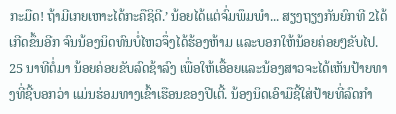ກະມືດ! ຖ້າມີເກຍເຫາະໄດ້ກະຄືຊິດີ.’ ນ້ອຍໄດ້ແຕ່ຈົ່ມພຶມພໍາ... ສຽງຖຽງກັນຍົກທີ 2ໄດ້ເກີດຂຶ້ນອີກ ຈົນນ້ອງນິດທົນບໍ່ໄຫວຈຶ່ງໄດ້ຮ້ອງຫ້າມ ແລະບອກໃຫ້ນ້ອຍຄ່ອຍໆຂັບໄປ.
25 ນາທີຕໍ່ມາ ນ້ອຍຄ່ອຍຂັບລົດຊ້າລົງ ເພື່ອໃຫ້ເອື້ອຍແລະນ້ອງສາວຈະໄດ້ເຫັນປ້າຍທາງທີ່ຊີ້ບອກວ່າ ແມ່ນຮ່ອມທາງເຂົ້າເຮືອນຂອງປີເຕີ້. ນ້ອງນິດເອົາມືຊີ້ໃສ່ປ້າຍທີ່ລົດກໍາ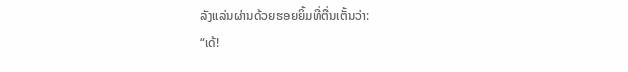ລັງແລ່ນຜ່ານດ້ວຍຮອຍຍິ້ມທີ່ຕື່ນເຕັ້ນວ່າ:
“ເດ້!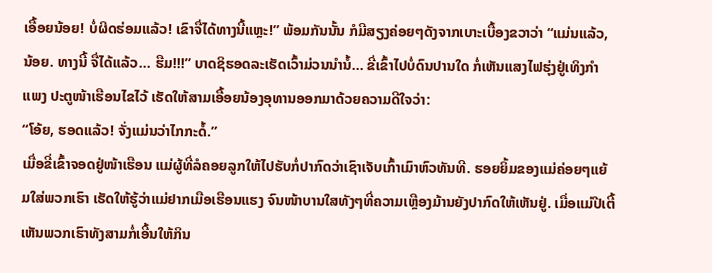ເອື້ອຍນ້ອຍ! ບໍ່ຜິດຮ່ອມແລ້ວ! ເຂົາຈື່ໄດ້ທາງນີ້ແຫຼະ!” ພ້ອມກັນນັ້ນ ກໍມີສຽງຄ່ອຍໆດັງຈາກເບາະເບື້ອງຂວາວ່າ “ແມ່ນແລ້ວ, ນ້ອຍ. ທາງນີ້ ຈື່ໄດ້ແລ້ວ... ຮືມ!!!” ບາດຊິຮອດລະເຮັດເວົ້າມ່ວນນໍານໍ້... ຂີ່ເຂົ້າໄປບໍ່ດົນປານໃດ ກໍ່ເຫັນແສງໄຟຮຸ່ງຢູ່ເທິງກໍາແພງ ປະຕູໜ້າເຮືອນໄຂໄວ້ ເຮັດໃຫ້ສາມເອື້ອຍນ້ອງອຸທານອອກມາດ້ວຍຄວາມດີໃຈວ່າ:
“ໂອ້ຍ, ຮອດແລ້ວ! ຈັ່ງແມ່ນວ່າໄກກະດໍ້.”
ເມື່ອຂີ່ເຂົ້າຈອດຢູ່ໜ້າເຮືອນ ແມ່ຜູ້ທີ່ລໍຄອຍລູກໃຫ້ໄປຮັບກໍ່ປາກົດວ່າເຊົາເຈັບເກົ້າເມົາຫົວທັນທີ. ຮອຍຍິ້ມຂອງແມ່ຄ່ອຍໆແຍ້ມໃສ່ພວກເຮົາ ເຮັດໃຫ້ຮູ້ວ່າແມ່ຢາກເມືອເຮືອນແຮງ ຈົນໜ້າບານໃສທັງໆທີ່ຄວາມເຫຼືອງມ້ານຍັງປາກົດໃຫ້ເຫັນຢູ່. ເມື່ອແມ່ປີເຕີ້ເຫັນພວກເຮົາທັງສາມກໍ່ເອີ້ນໃຫ້ກິນ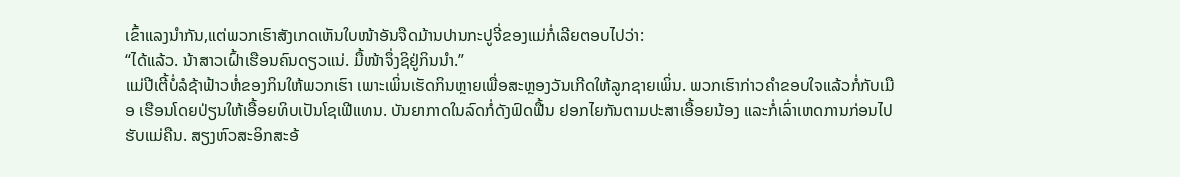ເຂົ້າແລງນໍາກັນ,ແຕ່ພວກເຮົາສັງເກດເຫັນໃບໜ້າອັນຈືດມ້ານປານກະປູຈີ່ຂອງແມ່ກໍ່ເລີຍຕອບໄປວ່າ:
“ໄດ້ແລ້ວ. ນ້າສາວເຝົ້າເຮືອນຄົນດຽວແນ່. ມື້ໜ້າຈຶ່ງຊິຢູ່ກິນນໍາ.”
ແມ່ປີເຕີ້ບໍ່ລໍຊ້າຟ້າວຫໍ່ຂອງກິນໃຫ້ພວກເຮົາ ເພາະເພິ່ນເຮັດກິນຫຼາຍເພື່ອສະຫຼອງວັນເກີດໃຫ້ລູກຊາຍເພິ່ນ. ພວກເຮົາກ່າວຄໍາຂອບໃຈແລ້ວກໍ່ກັບເມືອ ເຮືອນໂດຍປ່ຽນໃຫ້ເອື້ອຍທິບເປັນໂຊເຟີແທນ. ບັນຍາກາດໃນລົດກໍ່ດັງຟົດຟື້ນ ຢອກໄຍກັນຕາມປະສາເອື້ອຍນ້ອງ ແລະກໍ່ເລົ່າເຫດການກ່ອນໄປຮັບແມ່ຄືນ. ສຽງຫົວສະອິກສະອ້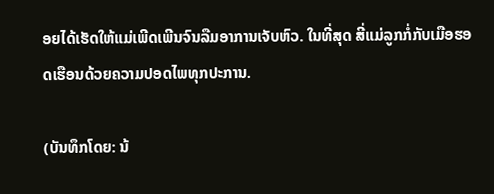ອຍໄດ້ເຮັດໃຫ້ແມ່ເພີດເພີນຈົນລືມອາການເຈັບຫົວ. ໃນທີ່ສຸດ ສີ່ແມ່ລູກກໍ່ກັບເມືອຮອດເຮືອນດ້ວຍຄວາມປອດໄພທຸກປະການ.

(ບັນທຶກໂດຍ: ນ້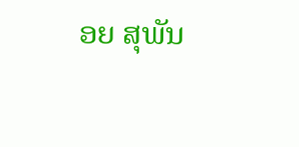ອຍ ສຸພັນ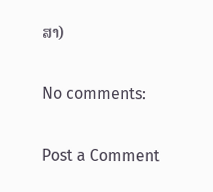ສາ)

No comments:

Post a Comment